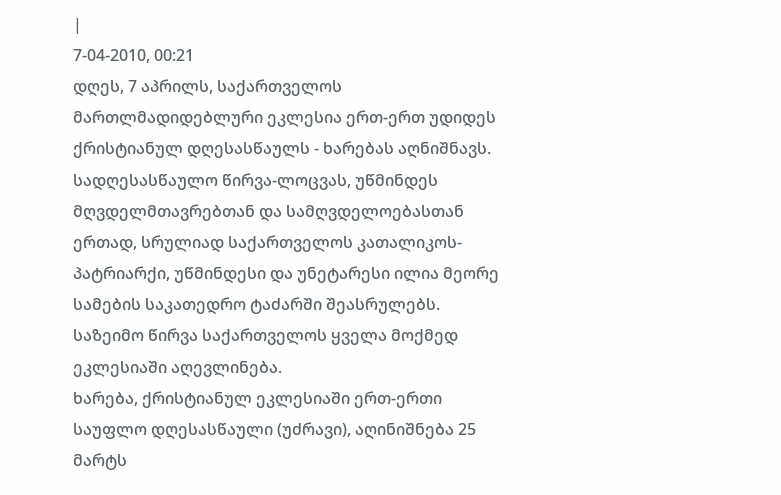|
7-04-2010, 00:21
დღეს, 7 აპრილს, საქართველოს მართლმადიდებლური ეკლესია ერთ-ერთ უდიდეს ქრისტიანულ დღესასწაულს - ხარებას აღნიშნავს. სადღესასწაულო წირვა-ლოცვას, უწმინდეს მღვდელმთავრებთან და სამღვდელოებასთან ერთად, სრულიად საქართველოს კათალიკოს-პატრიარქი, უწმინდესი და უნეტარესი ილია მეორე სამების საკათედრო ტაძარში შეასრულებს. საზეიმო წირვა საქართველოს ყველა მოქმედ ეკლესიაში აღევლინება.
ხარება, ქრისტიანულ ეკლესიაში ერთ-ერთი საუფლო დღესასწაული (უძრავი), აღინიშნება 25 მარტს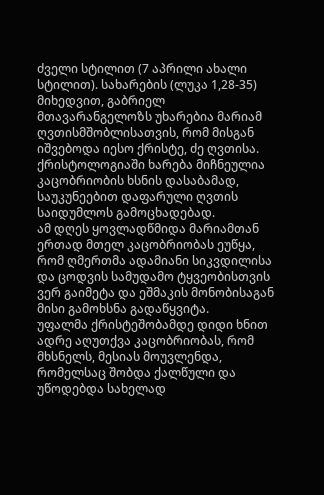ძველი სტილით (7 აპრილი ახალი სტილით). სახარების (ლუკა 1,28-35) მიხედვით, გაბრიელ მთავარანგელოზს უხარებია მარიამ ღვთისმშობლისათვის, რომ მისგან იშვებოდა იესო ქრისტე, ძე ღვთისა.
ქრისტოლოგიაში ხარება მიჩნეულია კაცობრიობის ხსნის დასაბამად, საუკუნეებით დაფარული ღვთის საიდუმლოს გამოცხადებად.
ამ დღეს ყოვლადწმიდა მარიამთან ერთად მთელ კაცობრიობას ეუწყა, რომ ღმერთმა ადამიანი სიკვდილისა და ცოდვის სამუდამო ტყვეობისთვის ვერ გაიმეტა და ეშმაკის მონობისაგან მისი გამოხსნა გადაწყვიტა.
უფალმა ქრისტეშობამდე დიდი ხნით ადრე აღუთქვა კაცობრიობას, რომ მხსნელს, მესიას მოუვლენდა, რომელსაც შობდა ქალწული და უწოდებდა სახელად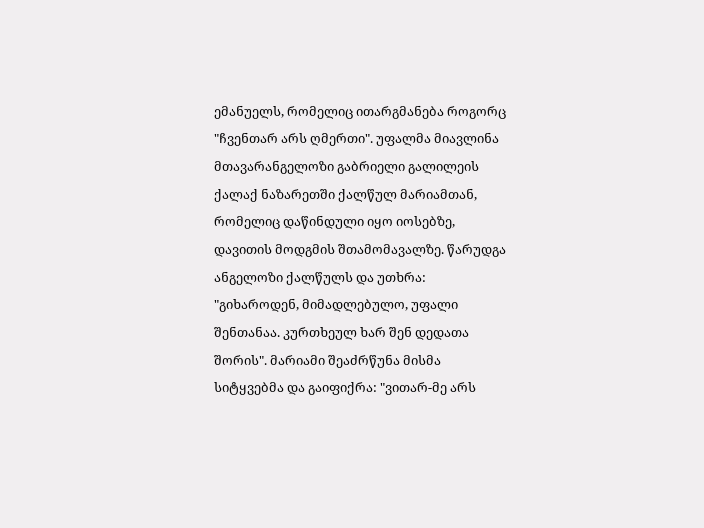ემანუელს, რომელიც ითარგმანება როგორც "ჩვენთარ არს ღმერთი". უფალმა მიავლინა მთავარანგელოზი გაბრიელი გალილეის ქალაქ ნაზარეთში ქალწულ მარიამთან, რომელიც დაწინდული იყო იოსებზე, დავითის მოდგმის შთამომავალზე. წარუდგა ანგელოზი ქალწულს და უთხრა: "გიხაროდენ, მიმადლებულო, უფალი შენთანაა. კურთხეულ ხარ შენ დედათა შორის". მარიამი შეაძრწუნა მისმა სიტყვებმა და გაიფიქრა: "ვითარ-მე არს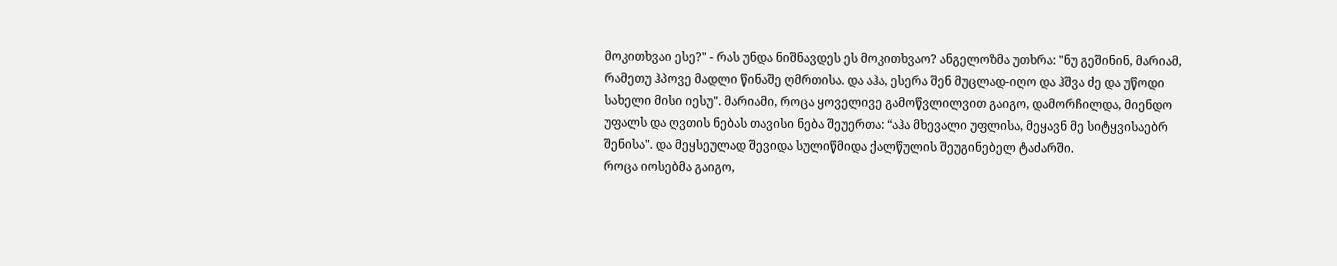მოკითხვაი ესე?" - რას უნდა ნიშნავდეს ეს მოკითხვაო? ანგელოზმა უთხრა: "ნუ გეშინინ, მარიამ, რამეთუ ჰპოვე მადლი წინაშე ღმრთისა. და აჰა, ესერა შენ მუცლად-იღო და ჰშვა ძე და უწოდი სახელი მისი იესუ". მარიამი, როცა ყოველივე გამოწვლილვით გაიგო, დამორჩილდა, მიენდო უფალს და ღვთის ნებას თავისი ნება შეუერთა: “აჰა მხევალი უფლისა, მეყავნ მე სიტყვისაებრ შენისა". და მეყსეულად შევიდა სულიწმიდა ქალწულის შეუგინებელ ტაძარში.
როცა იოსებმა გაიგო,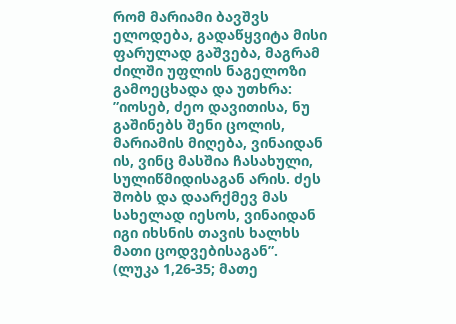რომ მარიამი ბავშვს ელოდება, გადაწყვიტა მისი ფარულად გაშვება, მაგრამ ძილში უფლის ნაგელოზი გამოეცხადა და უთხრა: ”იოსებ, ძეო დავითისა, ნუ გაშინებს შენი ცოლის, მარიამის მიღება, ვინაიდან ის, ვინც მასშია ჩასახული, სულიწმიდისაგან არის. ძეს შობს და დაარქმევ მას სახელად იესოს, ვინაიდან იგი იხსნის თავის ხალხს მათი ცოდვებისაგან”. (ლუკა 1,26-35; მათე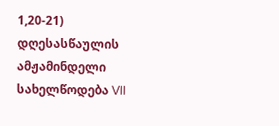1,20-21)
დღესასწაულის ამჟამინდელი სახელწოდება VII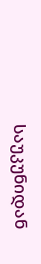საუკუნიდან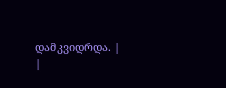დამკვიდრდა. |
|